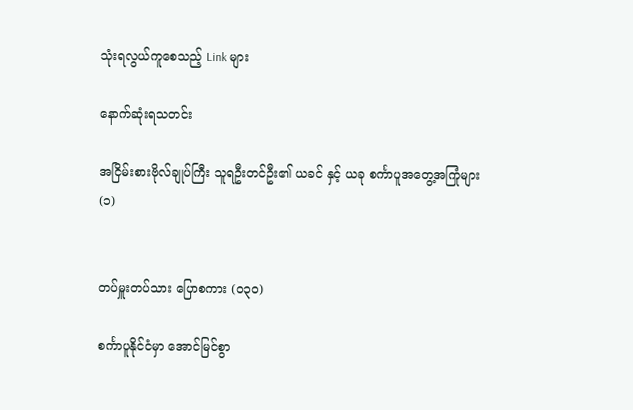သုံးရလွယ်ကူစေသည့် Link များ

နောက်ဆုံးရသတင်း

အငြိမ်းစားဗိုလ်ချုပ်ကြီး သူရဦးတင်ဦး၏ ယခင် နှင့် ယခု စင်္ကာပူအတွေ့အကြုံများ (၁)


တပ်မှူးတပ်သား ပြောစကား (၀၃၀)

စင်္ကာပူနိုင်ငံမှာ အောင်မြင်စွာ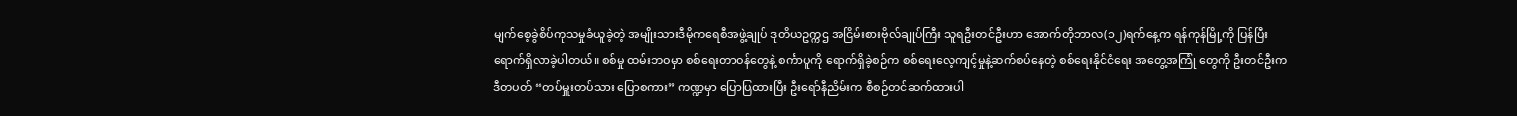မျက်စေ့ခွဲစိပ်ကုသမှုခံယူခဲ့တဲ့ အမျိုးသားဒီမိုကရေစီအဖွဲ့ချုပ် ဒုတိယဥက္ကဌ အငြိမ်းစားဗိုလ်ချုပ်ကြီး သူရဦးတင်ဦးဟာ အောက်တိုဘာလ(၁၂)ရက်နေ့က ရန်ကုန်မြို့ကို ပြန်ပြီး ရောက်ရှိလာခဲ့ပါတယ်။ စစ်မှု ထမ်းဘဝမှာ စစ်ရေးတာဝန်တွေနဲ့ စင်္ကာပူကို ရောက်ရှိခဲ့စဉ်က စစ်ရေးလေ့ကျင့်မှုနဲ့ဆက်စပ်နေတဲ့ စစ်ရေးနိုင်ငံရေး အတွေ့အကြုံ တွေကို ဦးတင်ဦးက ဒီတပတ် “တပ်မှူးတပ်သား ပြောစကား” ကဏ္ဍမှာ ပြောပြထားပြီး ဦးရော်နီညိမ်းက စီစဉ်တင်ဆက်ထားပါ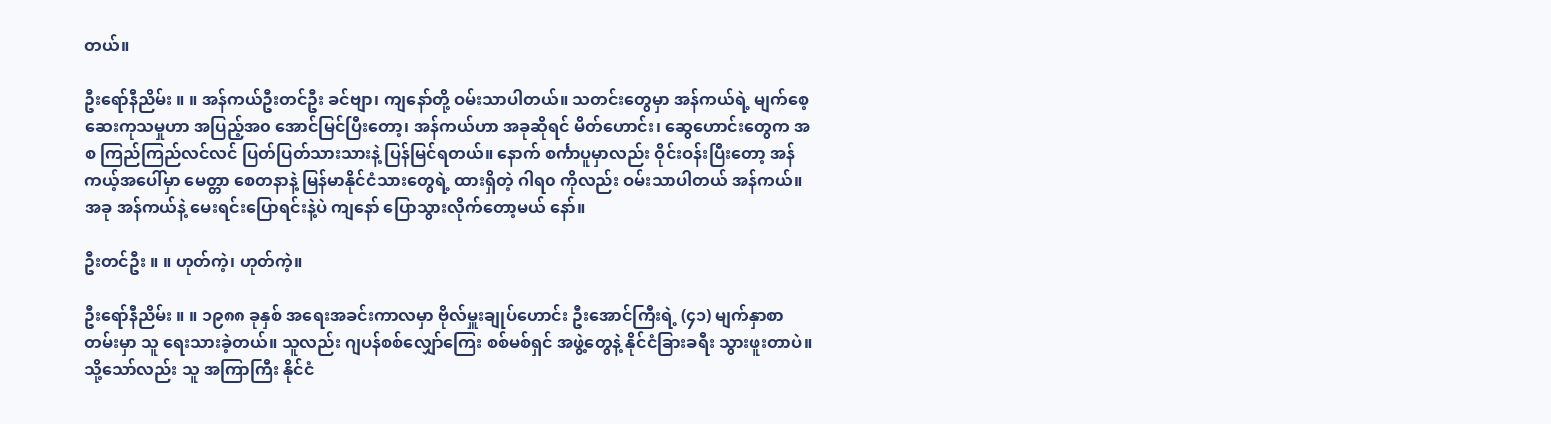တယ်။

ဦးရော်နီညိမ်း ။ ။ အန်ကယ်ဦးတင်ဦး ခင်ဗျာ၊ ကျနော်တို့ ဝမ်းသာပါတယ်။ သတင်းတွေမှာ အန်ကယ်ရဲ့ မျက်စေ့ ဆေးကုသမှုဟာ အပြည့်အ၀ အောင်မြင်ပြီးတော့၊ အန်ကယ်ဟာ အခုဆိုရင် မိတ်ဟောင်း၊ ဆွေဟောင်းတွေက အစ ကြည်ကြည်လင်လင် ပြတ်ပြတ်သားသားနဲ့ ပြန်မြင်ရတယ်။ နောက် စင်္ကာပူမှာလည်း ဝိုင်းဝန်းပြီးတော့ အန်ကယ့်အပေါ်မှာ မေတ္တာ စေတနာနဲ့ မြန်မာနိုင်ငံသားတွေရဲ့ ထားရှိတဲ့ ဂါရ၀ ကိုလည်း ဝမ်းသာပါတယ် အန်ကယ်။ အခု အန်ကယ်နဲ့ မေးရင်းပြောရင်းနဲ့ပဲ ကျနော် ပြောသွားလိုက်တော့မယ် နော်။

ဦးတင်ဦး ။ ။ ဟုတ်ကဲ့၊ ဟုတ်ကဲ့။

ဦးရော်နီညိမ်း ။ ။ ၁၉၈၈ ခုနှစ် အရေးအခင်းကာလမှာ ဗိုလ်မှူးချုပ်ဟောင်း ဦးအောင်ကြီးရဲ့ (၄၁) မျက်နှာစာတမ်းမှာ သူ ရေးသားခဲ့တယ်။ သူလည်း ဂျပန်စစ်လျှော်ကြေး စစ်မစ်ရှင် အဖွဲ့တွေနဲ့ နိုင်ငံခြားခရီး သွားဖူးတာပဲ။ သို့သော်လည်း သူ အကြာကြီး နိုင်ငံ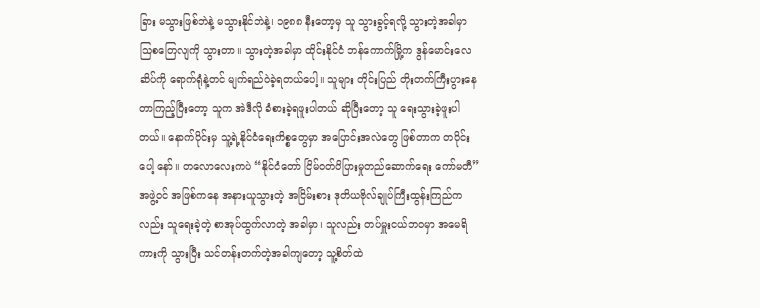ခြား မသွားဖြစ်ဘဲနဲ့ မသွားနိုင်ဘဲနဲ့၊ ၁၉၈၈ နီးတော့မှ သူ သွားခွင့်ရလို့ သွားတဲ့အခါမှာ သြစတြေလျကို သွားတာ။ သွားတဲ့အခါမှာ ထိုင်းနိုင်ငံ ဘန်ကောက်မြို့က ဒွန်မောင်းလေဆိပ်ကို ရောက်ရုံနဲ့တင် မျက်ရည်ဝဲခဲ့ရတယ်ပေါ့။ သူများ တိုင်းပြည် တိုးတက်ကြီးပွားနေတာကြည့်ပြီးတော့ သူက အဲဒီလို ခံစားခဲ့ရဖူးပါတယ် ဆိုပြီးတော့ သူ ရေးသွားခဲ့ဖူးပါတယ်။ နောက်ပိုင်းမှ သူ့ရဲ့နိုင်ငံရေးကိစ္စတွေမှာ အပြောင်းအလဲတွေ ဖြစ်တာက တပိုင်းပေါ့ နော်။ တလောလေးကပဲ “နိုင်ငံတော် ငြိမ်ဝတ်ပိပြားမှုတည်ဆောက်ရေး ကော်မတီ” အဖွဲ့ဝင် အဖြစ်ကနေ အနားယူသွားတဲ့ အငြိမ်းစား ဒုတိယဗိုလ်ချုပ်ကြီးထွန်းကြည်ကလည်း သူရေးခဲ့တဲ့ စာအုပ်ထွက်လာတဲ့ အခါမှာ၊ သူလည်း တပ်မှူးငယ်ဘဝမှာ အမေရိကားကို သွားပြီး သင်တန်းတက်တဲ့အခါကျတော့ သူ့စိတ်ထဲ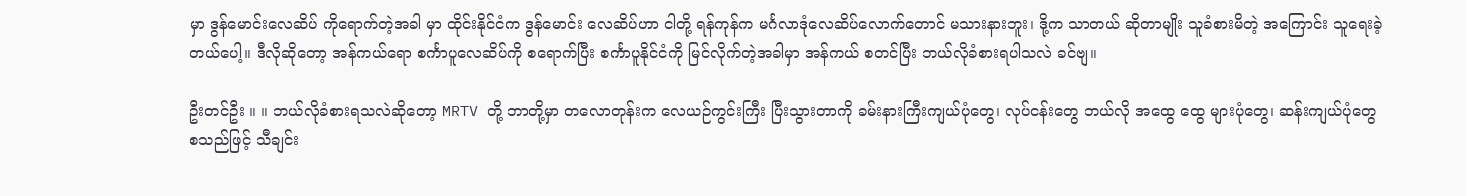မှာ ဒွန်မောင်းလေဆိပ် ကိုရောက်တဲ့အခါ မှာ ထိုင်းနိုင်ငံက ဒွန်မောင်း လေဆိပ်ဟာ ငါတို့ ရန်ကုန်က မင်္ဂလာဒုံလေဆိပ်လောက်တောင် မသားနားဘူး၊ ဒို့က သာတယ် ဆိုတာမျိုး သူခံစားမိတဲ့ အကြောင်း သူရေးခဲ့တယ်ပေါ့။ ဒီလိုဆိုတော့ အန်ကယ်ရော စင်္ကာပူလေဆိပ်ကို စရောက်ပြီး စင်္ကာပူနိုင်ငံကို မြင်လိုက်တဲ့အခါမှာ အန်ကယ် စတင်ပြီး ဘယ်လိုခံစားရပါသလဲ ခင်ဗျ။

ဦးတင်ဦး ။ ။ ဘယ်လိုခံစားရသလဲဆိုတော့ MRTV တို့ ဘာတို့မှာ တလောတုန်းက လေယဉ်ကွင်းကြီး ပြီးသွားတာကို ခမ်းနားကြီးကျယ်ပုံတွေ၊ လုပ်ငန်းတွေ ဘယ်လို အထွေ ထွေ များပုံတွေ၊ ဆန်းကျယ်ပုံတွေ စသည်ဖြင့် သီချင်း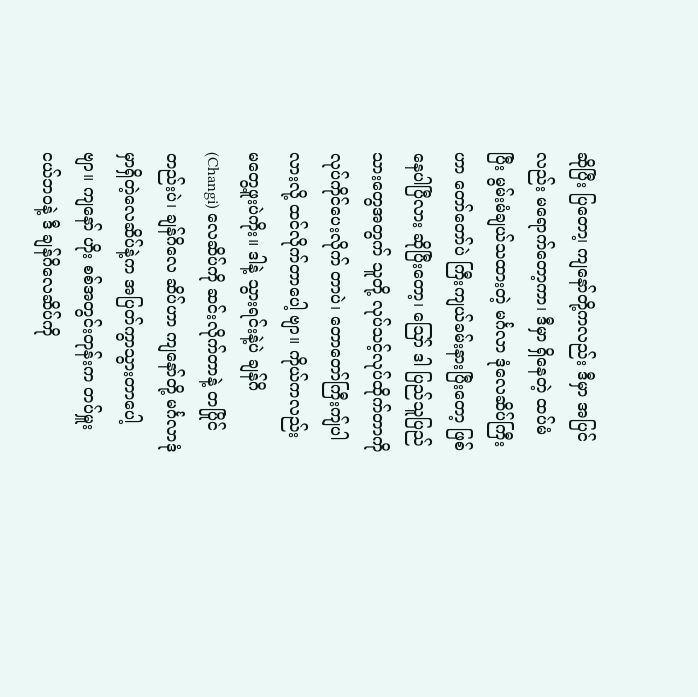ဆိုပြီး ပြတော၊့ ကျနော်တို့ကလည်း ဒီမှာ အပြင်လည်း မရောက်တော့ကာ၊ ဒီမှာ ရှိနေတဲ့ ထပ်မံပြီး မွမ်းမံချယ်သထားတဲ့ မင်္ဂလာ ဒုံလေဆိပ်ကြီးဟာ တော်တော်ပဲ ကြီးကျယ်ခမ်းနားပြီးတော့ ဖြစ်နေပါပြီလား ဆိုပြီးတော့၊ ဪ ဒါ ပြည်သူပြည်သားတွေအတွက် သူတို့ လုပ်သင့်လုပ်ထိုက်တာကို လုပ်ကိုင်ပေးလိုက် တာပဲ၊ တောတော်ကြီးကျ်ပါလားလို့ ထင်လိုက်တာပေါ့ ဗျာ။ ကိုယ်ကလည်း မတွေ့ဖူးပဲကိုး။ ဒါနဲ့ သွားရင်းနဲ့ပဲ ချန်ဂိ (Changi) လေဆိပ်ကို ဆင်းလိုက်တာနဲ့ တပြိုင်တည်းပဲ၊ ချန်ဂိလေ ဆိပ်ဟာ ကျနော်တို့ မင်္ဂလာဒုံမှာရှိတဲ့လေဆိပ်နဲ့က အပြတ်ကွာသွားတာပေါ့ဗျာ။ ကျနော် ဟိုး စစ်အတွင်းတုန်းက တပ်မှူးငယ်ဘဝနဲ့ ဒီ ချန်ဂိလေဆိပ်ကို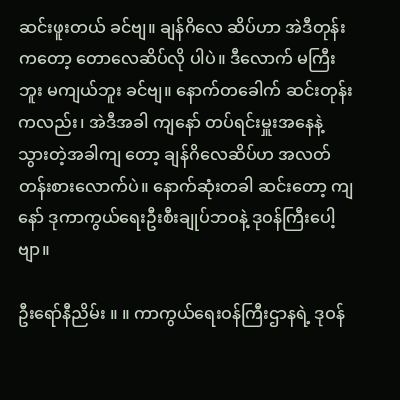ဆင်းဖူးတယ် ခင်ဗျ။ ချန်ဂိလေ ဆိပ်ဟာ အဲဒီတုန်းကတော့ တောလေဆိပ်လို ပါပဲ။ ဒီလောက် မကြီးဘူး မကျယ်ဘူး ခင်ဗျ။ နောက်တခေါက် ဆင်းတုန်းကလည်း၊ အဲဒီအခါ ကျနော် တပ်ရင်းမှူးအနေနဲ့ သွားတဲ့အခါကျ တော့ ချန်ဂိလေဆိပ်ဟ အလတ်တန်းစားလောက်ပဲ။ နောက်ဆုံးတခါ ဆင်းတော့ ကျနော် ဒုကာကွယ်ရေးဦးစီးချုပ်ဘဝနဲ့ ဒုဝန်ကြီးပေါ့ဗျာ။

ဦးရော်နီညိမ်း ။ ။ ကာကွယ်ရေးဝန်ကြီးဌာနရဲ့ ဒုဝန်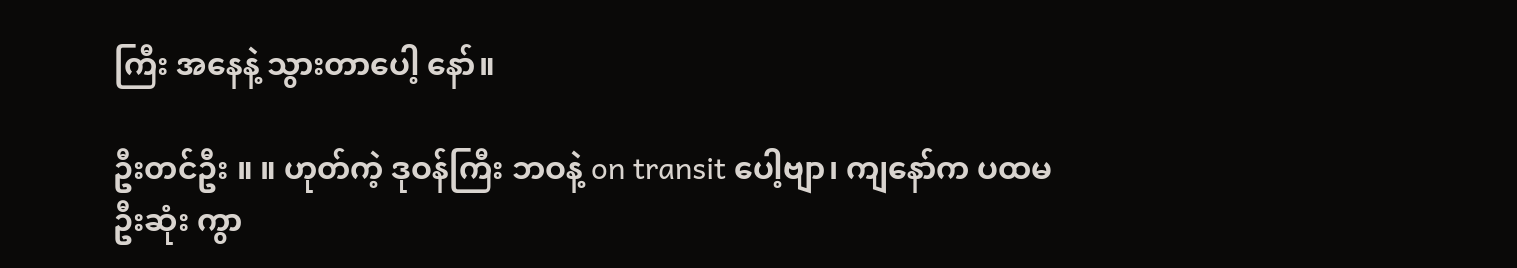ကြီး အနေနဲ့ သွားတာပေါ့ နော်။

ဦးတင်ဦး ။ ။ ဟုတ်ကဲ့ ဒုဝန်ကြီး ဘဝနဲ့ on transit ပေါ့ဗျာ၊ ကျနော်က ပထမဦးဆုံး ကွာ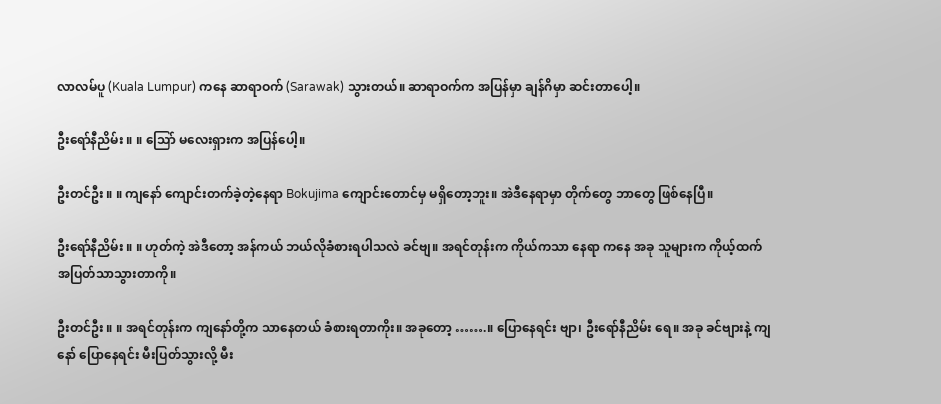လာလမ်ပူ (Kuala Lumpur) ကနေ ဆာရာဝက် (Sarawak) သွားတယ်။ ဆာရာဝက်က အပြန်မှာ ချန်ဂိမှာ ဆင်းတာပေါ့။

ဦးရော်နီညိမ်း ။ ။ သြော် မလေးရှားက အပြန်ပေါ့။

ဦးတင်ဦး ။ ။ ကျနော် ကျောင်းတက်ခဲ့တဲ့နေရာ Bokujima ကျောင်းတောင်မှ မရှိတော့ဘူး။ အဲဒီနေရာမှာ တိုက်တွေ ဘာတွေ ဖြစ်နေပြီ။

ဦးရော်နီညိမ်း ။ ။ ဟုတ်ကဲ့ အဲဒီတော့ အန်ကယ် ဘယ်လိုခံစားရပါသလဲ ခင်ဗျ။ အရင်တုန်းက ကိုယ်ကသာ နေရာ ကနေ အခု သူများက ကိုယ့်ထက် အပြတ်သာသွားတာကို။

ဦးတင်ဦး ။ ။ အရင်တုန်းက ကျနော်တို့က သာနေတယ် ခံစားရတာကိုး။ အခုတော့ …….။ ပြောနေရင်း ဗျာ၊ ဦးရော်နီညိမ်း ရေ။ အခု ခင်ဗျားနဲ့ ကျနော် ပြောနေရင်း မီးပြတ်သွားလို့ မီး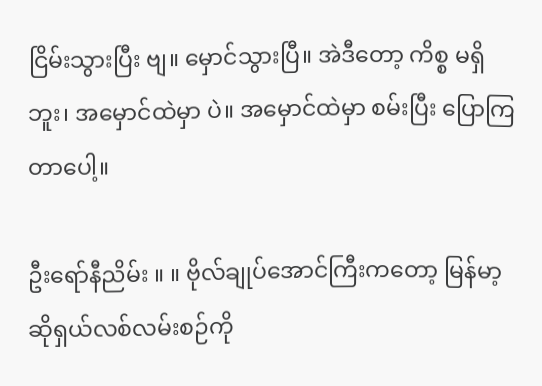ငြိမ်းသွားပြီး ဗျ။ မှောင်သွားပြီ။ အဲဒီတော့ ကိစ္စ မရှိဘူး၊ အမှောင်ထဲမှာ ပဲ။ အမှောင်ထဲမှာ စမ်းပြီး ပြောကြတာပေါ့။

ဦးရော်နီညိမ်း ။ ။ ဗိုလ်ချုပ်အောင်ကြီးကတော့ မြန်မာ့ဆိုရှယ်လစ်လမ်းစဉ်ကို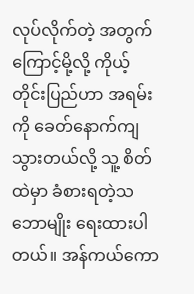လုပ်လိုက်တဲ့ အတွက်ကြောင့်မို့လို့ ကိုယ့်တိုင်းပြည်ဟာ အရမ်းကို ခေတ်နောက်ကျသွားတယ်လို့ သူ့ စိတ်ထဲမှာ ခံစားရတဲ့သဘောမျိုး ရေးထားပါတယ်။ အန်ကယ်ကော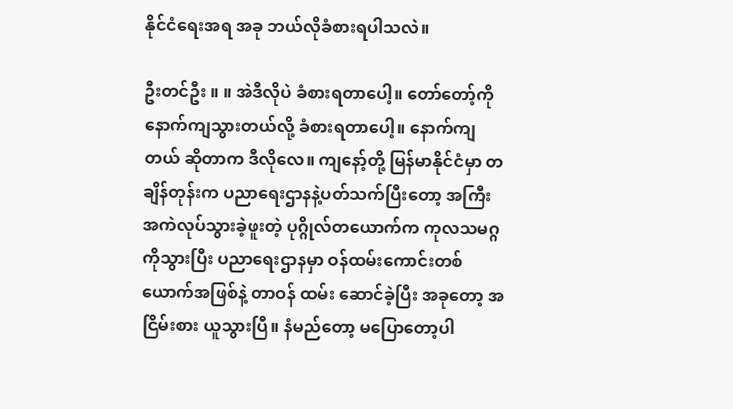နိုင်ငံရေးအရ အခု ဘယ်လိုခံစားရပါသလဲ။

ဦးတင်ဦး ။ ။ အဲဒီလိုပဲ ခံစားရတာပေါ့။ တော်တော့်ကို နောက်ကျသွားတယ်လို့ ခံစားရတာပေါ့။ နောက်ကျတယ် ဆိုတာက ဒီလိုလေ။ ကျနော့်တို့ မြန်မာနိုင်ငံမှာ တချိန်တုန်းက ပညာရေးဌာနနဲ့ပတ်သက်ပြီးတော့ အကြီးအကဲလုပ်သွားခဲ့ဖူးတဲ့ ပုဂ္ဂိုလ်တယောက်က ကုလသမဂ္ဂကိုသွားပြီး ပညာရေးဌာနမှာ ဝန်ထမ်းကောင်းတစ်ယောက်အဖြစ်နဲ့ တာဝန် ထမ်း ဆောင်ခဲ့ပြီး အခုတော့ အငြိမ်းစား ယူသွားပြီ။ နံမည်တော့ မပြောတော့ပါ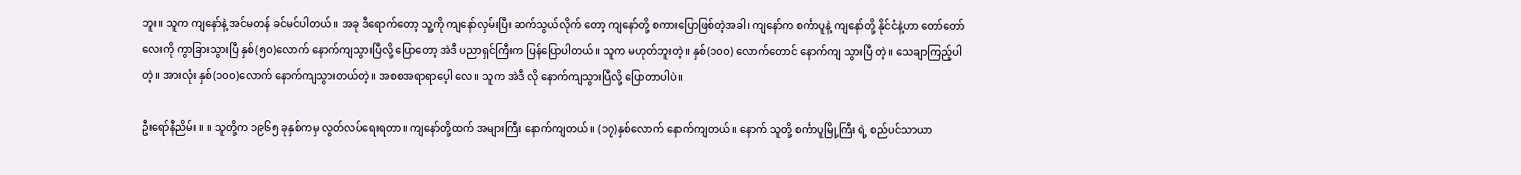ဘူး။ သူက ကျနော်နဲ့ အင်မတန် ခင်မင်ပါတယ်။ အခု ဒီရောက်တော့ သူ့ကို ကျနော်လှမ်းပြီး ဆက်သွယ်လိုက် တော့ ကျနော်တို့ စကားပြောဖြစ်တဲ့အခါ၊ ကျနော်က စင်္ကာပူနဲ့ ကျနော်တို့ နိုင်ငံနဲ့ဟာ တော်တော်လေးကို ကွာခြားသွားပြီ နှစ်(၅၀)လောက် နောက်ကျသွားပြီလို့ ပြောတော့ အဲဒီ ပညာရှင်ကြီးက ပြန်ပြောပါတယ်။ သူက မဟုတ်ဘူးတဲ့။ နှစ်(၁၀၀) လောက်တောင် နောက်ကျ သွားပြီ တဲ့။ သေချာကြည့်ပါ တဲ့။ အားလုံး နှစ်(၁၀၀)လောက် နောက်ကျသွားတယ်တဲ့။ အစစအရာရာပေ့ါ လေ။ သူက အဲဒီ လို နောက်ကျသွားပြီလို့ ပြောတာပါပဲ။

ဦးရော်နီညိမ်း ။ ။ သူတို့က ၁၉၆၅ ခုနှစ်ကမှ လွတ်လပ်ရေးရတာ။ ကျနော်တို့ထက် အများကြီး နောက်ကျတယ်။ (၁၇)နှစ်လောက် နောက်ကျတယ်။ နောက် သူတို့ စင်္ကာပူမြို့ကြီး ရဲ့ စည်ပင်သာယာ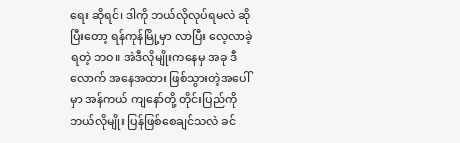ရေး ဆိုရင်၊ ဒါကို ဘယ်လိုလုပ်ရမလဲ ဆိုပြီးတော့ ရန်ကုန်မြို့မှာ လာပြီး လေ့လာခဲ့ရတဲ့ ဘဝ။ အဲဒီလိုမျိုးကနေမှ အခု ဒီလောက် အနေအထား ဖြစ်သွားတဲ့အပေါ်မှာ အန်ကယ် ကျနော်တို့ တိုင်းပြည်ကို ဘယ်လိုမျိုး ပြန်ဖြစ်စေချင်သလဲ ခင်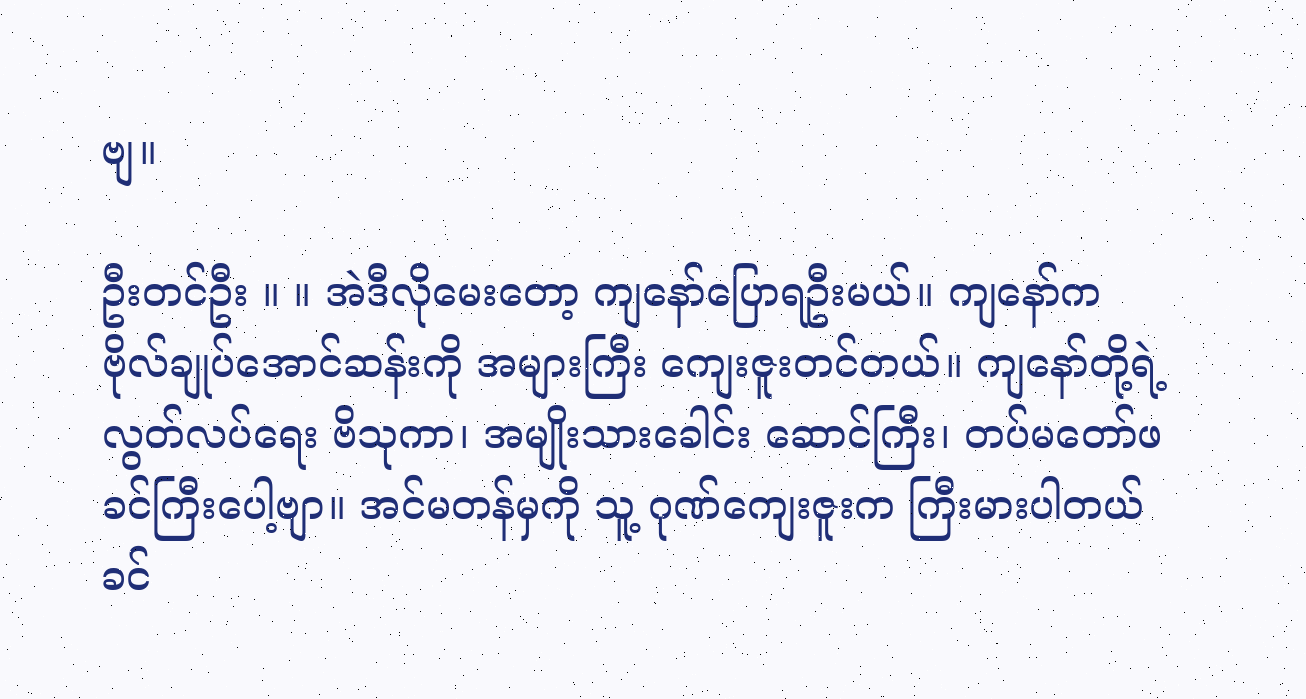ဗျ။

ဦးတင်ဦး ။ ။ အဲဒီလိုမေးတော့ ကျနော်ပြောရဦးမယ်။ ကျနော်က ဗိုလ်ချုပ်အောင်ဆန်းကို အများကြီး ကျေးဇူးတင်တယ်။ ကျနော်တို့ရဲ့ လွတ်လပ်ရေး ဗိသုကာ၊ အမျိုးသားခေါင်း ဆောင်ကြီး၊ တပ်မတော်ဖခင်ကြီးပေါ့ဗျာ။ အင်မတန်မှကို သူ့ ဂုဏ်ကျေးဇူးက ကြီးမားပါတယ် ခင်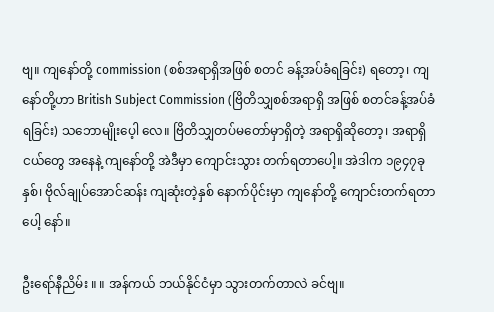ဗျ။ ကျနော်တို့ commission (စစ်အရာရှိအဖြစ် စတင် ခန့်အပ်ခံရခြင်း) ရတော့၊ ကျနော်တို့ဟာ British Subject Commission (ဗြိတိသျှစစ်အရာရှိ အဖြစ် စတင်ခန့်အပ်ခံရခြင်း) သဘောမျိုးပေ့ါ လေ။ ဗြိတိသျှတပ်မတော်မှာရှိတဲ့ အရာရှိဆိုတော့၊ အရာရှိငယ်တွေ အနေနဲ့ ကျနော်တို့ အဲဒီမှာ ကျောင်းသွား တက်ရတာပေါ့။ အဲဒါက ၁၉၄၇ခုနှစ်၊ ဗိုလ်ချုပ်အောင်ဆန်း ကျဆုံးတဲ့နှစ် နောက်ပိုင်းမှာ ကျနော်တို့ ကျောင်းတက်ရတာပေါ့ နော်။

ဦးရော်နီညိမ်း ။ ။ အန်ကယ် ဘယ်နိုင်ငံမှာ သွားတက်တာလဲ ခင်ဗျ။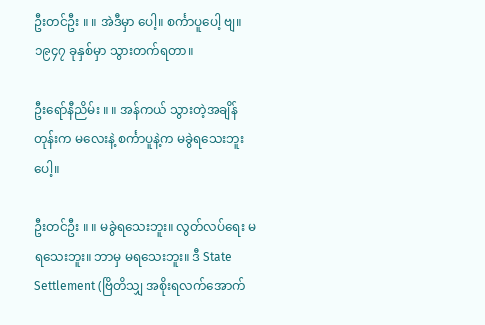ဦးတင်ဦး ။ ။ အဲဒီမှာ ပေါ့။ စင်္ကာပူပေါ့ ဗျ။ ၁၉၄၇ ခုနှစ်မှာ သွားတက်ရတာ။

ဦးရော်နီညိမ်း ။ ။ အန်ကယ် သွားတဲ့အချိန်တုန်းက မလေးနဲ့ စင်္ကာပူနဲ့က မခွဲရသေးဘူး ပေါ့။

ဦးတင်ဦး ။ ။ မခွဲရသေးဘူး။ လွတ်လပ်ရေး မရသေးဘူး။ ဘာမှ မရသေးဘူး။ ဒီ State Settlement (ဗြိတိသျှ အစိုးရလက်အောက်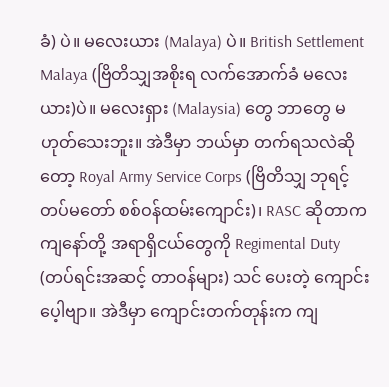ခံ) ပဲ။ မလေးယား (Malaya) ပဲ။ British Settlement Malaya (ဗြိတိသျှအစိုးရ လက်အောက်ခံ မလေးယား)ပဲ။ မလေးရှား (Malaysia) တွေ ဘာတွေ မဟုတ်သေးဘူး။ အဲဒီမှာ ဘယ်မှာ တက်ရသလဲဆိုတော့ Royal Army Service Corps (ဗြိတိသျှ ဘုရင့်တပ်မတော် စစ်ဝန်ထမ်းကျောင်း)၊ RASC ဆိုတာက ကျနော်တို့ အရာရှိငယ်တွေကို Regimental Duty (တပ်ရင်းအဆင့် တာဝန်များ) သင် ပေးတဲ့ ကျောင်းပေ့ါဗျာ။ အဲဒီမှာ ကျောင်းတက်တုန်းက ကျ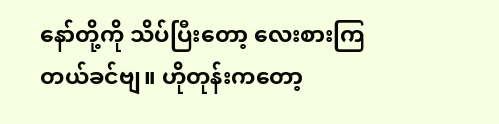နော်တို့ကို သိပ်ပြီးတော့ လေးစားကြတယ်ခင်ဗျ။ ဟိုတုန်းကတော့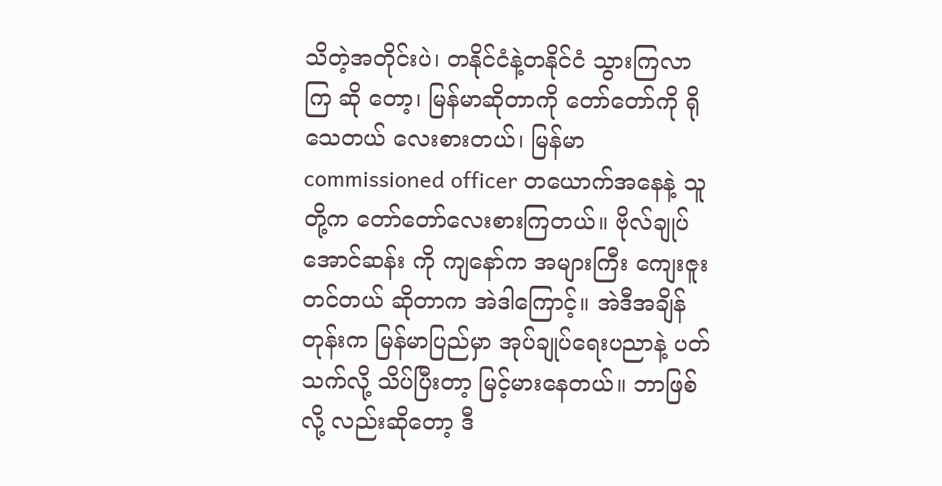သိတဲ့အတိုင်းပဲ၊ တနိုင်ငံနဲ့တနိုင်ငံ သွားကြလာကြ ဆို တော့၊ မြန်မာဆိုတာကို တော်တော်ကို ရိုသေတယ် လေးစားတယ်၊ မြန်မာ commissioned officer တယောက်အနေနဲ့ သူတို့က တော်တော်လေးစားကြတယ်။ ဗိုလ်ချုပ်အောင်ဆန်း ကို ကျနော်က အများကြီး ကျေးဇူးတင်တယ် ဆိုတာက အဲဒါကြောင့်။ အဲဒီအချိန်တုန်းက မြန်မာပြည်မှာ အုပ်ချုပ်ရေးပညာနဲ့ ပတ်သက်လို့ သိပ်ပြီးတာ့ မြင့်မားနေတယ်။ ဘာဖြစ်လို့ လည်းဆိုတော့ ဒီ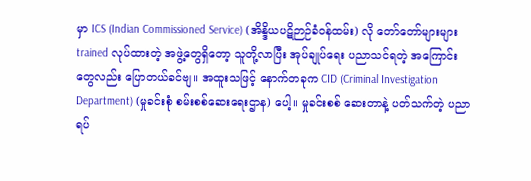မှာ ICS (Indian Commissioned Service) (အိန္ဒိယပဋိဉာဉ်ခံဝန်ထမ်း) လို တော်တော်များများ trained လုပ်ထားတဲ့ အဖွဲ့တွေရှိတော့ သူတို့လာပြီး အုပ်ချုပ်ရေး ပညာသင်ရတဲ့ အကြောင်းတွေလည်း ပြောတယ်ခင်ဗျ။ အထူးသဖြင့် နောက်တခုက CID (Criminal Investigation Department) (မှုခင်းစုံ စမ်းစစ်ဆေးရေးဌာန) ပေါ့။ မှုခင်းစစ် ဆေးတာနဲ့ ပတ်သက်တဲ့ ပညာရပ်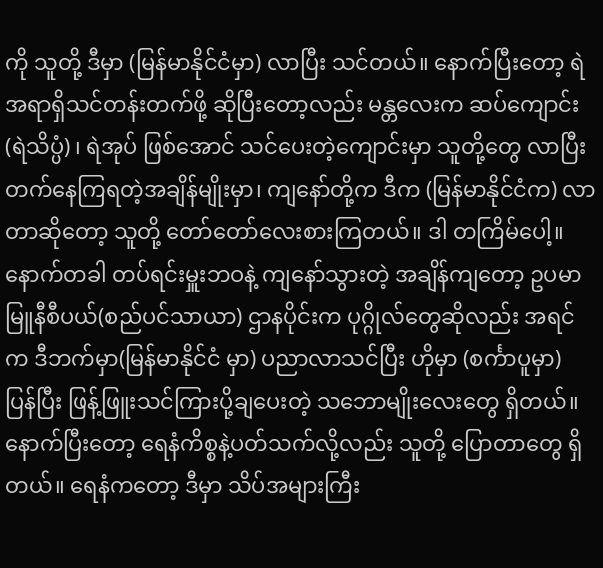ကို သူတို့ ဒီမှာ (မြန်မာနိုင်ငံမှာ) လာပြီး သင်တယ်။ နောက်ပြီးတော့ ရဲအရာရှိသင်တန်းတက်ဖို့ ဆိုပြီးတော့လည်း မန္တလေးက ဆပ်ကျောင်း (ရဲသိပ္ပံ) ၊ ရဲအုပ် ဖြစ်အောင် သင်ပေးတဲ့ကျောင်းမှာ သူတို့တွေ လာပြီး တက်နေကြရတဲ့အချိန်မျိုးမှာ၊ ကျနော်တို့က ဒီက (မြန်မာနိုင်ငံက) လာတာဆိုတော့ သူတို့ တော်တော်လေးစားကြတယ်။ ဒါ တကြိမ်ပေါ့။ နောက်တခါ တပ်ရင်းမှူးဘဝနဲ့ ကျနော်သွားတဲ့ အချိန်ကျတော့ ဥပမာ မြူနီစီပယ်(စည်ပင်သာယာ) ဌာနပိုင်းက ပုဂ္ဂိုလ်တွေဆိုလည်း အရင်က ဒီဘက်မှာ(မြန်မာနိုင်ငံ မှာ) ပညာလာသင်ပြီး ဟိုမှာ (စင်္ကာပူမှာ) ပြန်ပြီး ဖြန့်ဖြူးသင်ကြားပို့ချပေးတဲ့ သဘောမျိုးလေးတွေ ရှိတယ်။ နောက်ပြီးတော့ ရေနံကိစ္စနဲ့ပတ်သက်လို့လည်း သူတို့ ပြောတာတွေ ရှိ တယ်။ ရေနံကတော့ ဒီမှာ သိပ်အများကြီး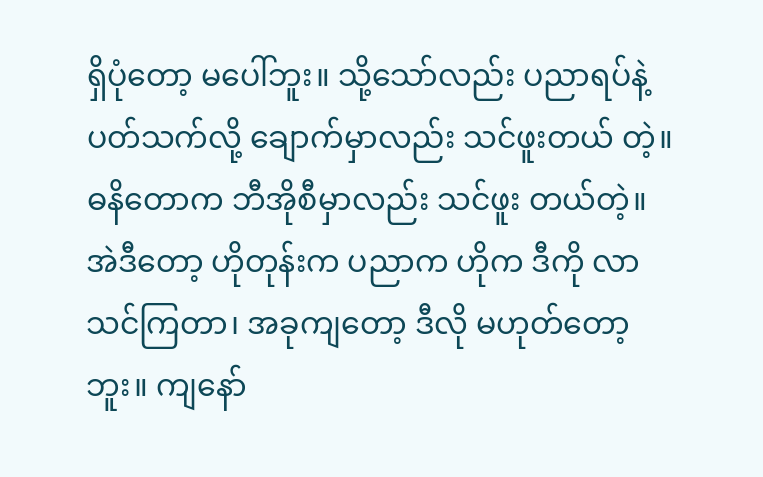ရှိပုံတော့ မပေါ်ဘူး။ သို့သော်လည်း ပညာရပ်နဲ့ပတ်သက်လို့ ချောက်မှာလည်း သင်ဖူးတယ် တဲ့။ ဓနိတောက ဘီအိုစီမှာလည်း သင်ဖူး တယ်တဲ့။ အဲဒီတော့ ဟိုတုန်းက ပညာက ဟိုက ဒီကို လာသင်ကြတာ၊ အခုကျတော့ ဒီလို မဟုတ်တော့ဘူး။ ကျနော်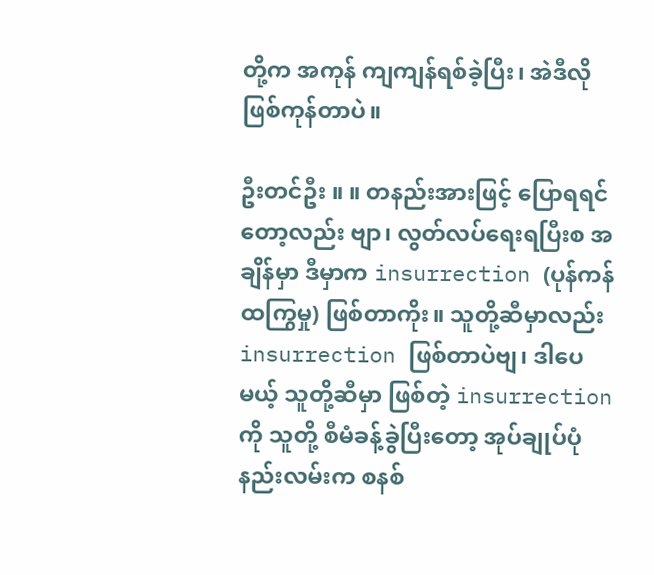တို့က အကုန် ကျကျန်ရစ်ခဲ့ပြီး၊ အဲဒီလို ဖြစ်ကုန်တာပဲ။

ဦးတင်ဦး ။ ။ တနည်းအားဖြင့် ပြောရရင်တော့လည်း ဗျာ၊ လွတ်လပ်ရေးရပြီးစ အချိန်မှာ ဒီမှာက insurrection (ပုန်ကန်ထကြွမှု) ဖြစ်တာကိုး။ သူတို့ဆီမှာလည်း insurrection ဖြစ်တာပဲဗျ၊ ဒါပေမယ့် သူတို့ဆီမှာ ဖြစ်တဲ့ insurrection ကို သူတို့ စီမံခန့်ခွဲပြီးတော့ အုပ်ချုပ်ပုံနည်းလမ်းက စနစ်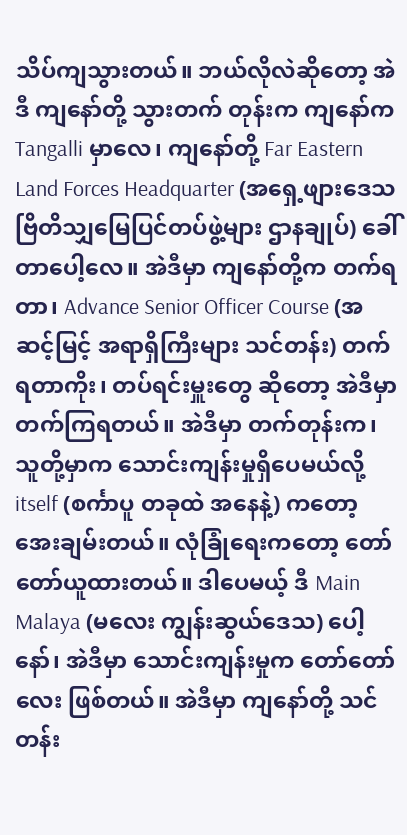သိပ်ကျသွားတယ်။ ဘယ်လိုလဲဆိုတော့ အဲဒီ ကျနော်တို့ သွားတက် တုန်းက ကျနော်က Tangalli မှာလေ၊ ကျနော်တို့ Far Eastern Land Forces Headquarter (အရှေ့ဖျားဒေသ ဗြိတိသျှမြေပြင်တပ်ဖွဲ့များ ဌာနချုပ်) ခေါ်တာပေါ့လေ။ အဲဒီမှာ ကျနော်တို့က တက်ရတာ၊ Advance Senior Officer Course (အဆင့်မြင့် အရာရှိကြီးများ သင်တန်း) တက်ရတာကိုး၊ တပ်ရင်းမှူးတွေ ဆိုတော့ အဲဒီမှာ တက်ကြရတယ်။ အဲဒီမှာ တက်တုန်းက၊ သူတို့မှာက သောင်းကျန်းမှုရှိပေမယ်လို့ itself (စင်္ကာပူ တခုထဲ အနေနဲ့) ကတော့ အေးချမ်းတယ်။ လုံခြုံရေးကတော့ တော်တော်ယူထားတယ်။ ဒါပေမယ့် ဒီ Main Malaya (မလေး ကျွန်းဆွယ်ဒေသ) ပေါ့နော်၊ အဲဒီမှာ သောင်းကျန်းမှုက တော်တော်လေး ဖြစ်တယ်။ အဲဒီမှာ ကျနော်တို့ သင်တန်း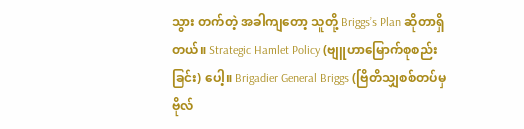သွား တက်တဲ့ အခါကျတော့ သူတို့ Briggs’s Plan ဆိုတာရှိတယ်။ Strategic Hamlet Policy (ဗျူဟာမြောက်စုစည်းခြင်း) ပေါ့။ Brigadier General Briggs (ဗြိတိသျှစစ်တပ်မှ ဗိုလ်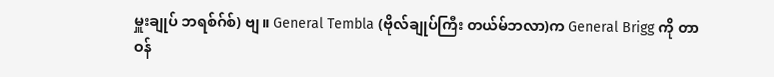မှူးချုပ် ဘရစ်ဂ်စ်) ဗျ။ General Tembla (ဗိုလ်ချုပ်ကြီး တယ်မ်ဘလာ)က General Brigg ကို တာဝန်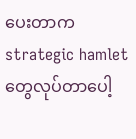ပေးတာက strategic hamlet တွေလုပ်တာပေါ့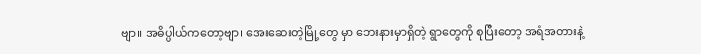ဗျာ။ အဓိပ္ပါယ်ကတော့ဗျာ၊ အေးဆေးတဲ့မြို့တွေ မှာ ဘေးနားမှာရှိတဲ့ ရွာတွေကို စုပြီးတော့ အရံအတားနဲ့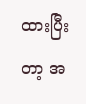ထားပြီးတာ့ အ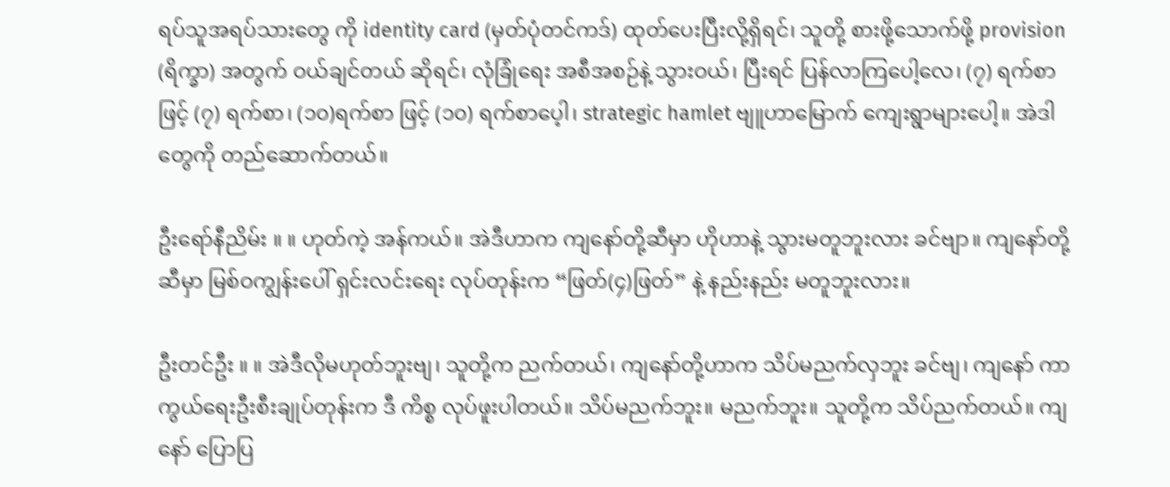ရပ်သူအရပ်သားတွေ ကို identity card (မှတ်ပုံတင်ကဒ်) ထုတ်ပေးပြီးလို့ရှိရင်၊ သူတို့ စားဖို့သောက်ဖို့ provision (ရိက္ခာ) အတွက် ဝယ်ချင်တယ် ဆိုရင်၊ လုံခြုံရေး အစီအစဉ်နဲ့ သွားဝယ်၊ ပြီးရင် ပြန်လာကြပေါ့လေ၊ (၇) ရက်စာဖြင့် (၇) ရက်စာ၊ (၁၀)ရက်စာ ဖြင့် (၁၀) ရက်စာပေ့ါ၊ strategic hamlet ဗျူဟာမြောက် ကျေးရွာများပေါ့။ အဲဒါတွေကို တည်ဆောက်တယ်။

ဦးရော်နီညိမ်း ။ ။ ဟုတ်ကဲ့ အန်ကယ်။ အဲဒီဟာက ကျနော်တို့ဆီမှာ ဟိုဟာနဲ့ သွားမတူဘူးလား ခင်ဗျာ။ ကျနော်တို့ ဆီမှာ မြစ်ဝကျွန်းပေါ် ရှင်းလင်းရေး လုပ်တုန်းက “ဖြတ်(၄)ဖြတ်” နဲ့ နည်းနည်း မတူဘူးလား။

ဦးတင်ဦး ။ ။ အဲဒီလိုမဟုတ်ဘူးဗျ၊ သူတို့က ညက်တယ်၊ ကျနော်တို့ဟာက သိပ်မညက်လှဘူး ခင်ဗျ၊ ကျနော် ကာကွယ်ရေးဦးစီးချုပ်တုန်းက ဒီ ကိစ္စ လုပ်ဖူးပါတယ်။ သိပ်မညက်ဘူး။ မညက်ဘူး။ သူတို့က သိပ်ညက်တယ်။ ကျနော် ပြောပြ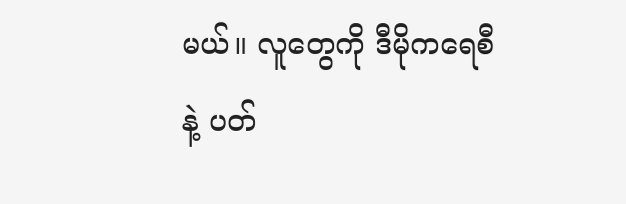မယ်။ လူတွေကို ဒီမိုကရေစီနဲ့ ပတ်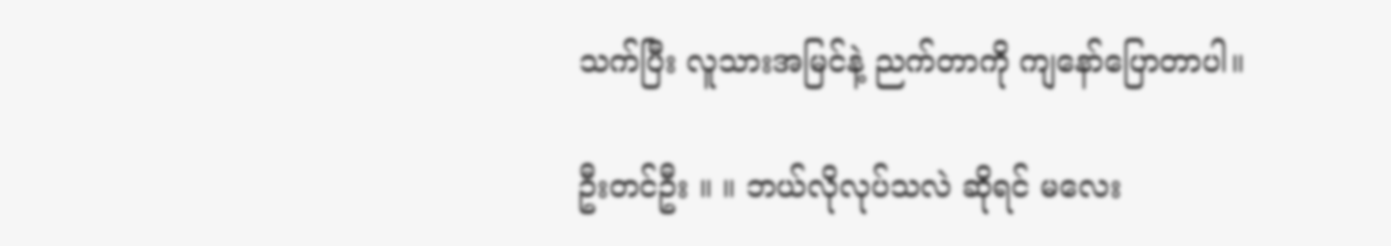သက်ပြီး လူသားအမြင်နဲ့ ညက်တာကို ကျနော်ပြောတာပါ။

ဦးတင်ဦး ။ ။ ဘယ်လိုလုပ်သလဲ ဆိုရင် မလေး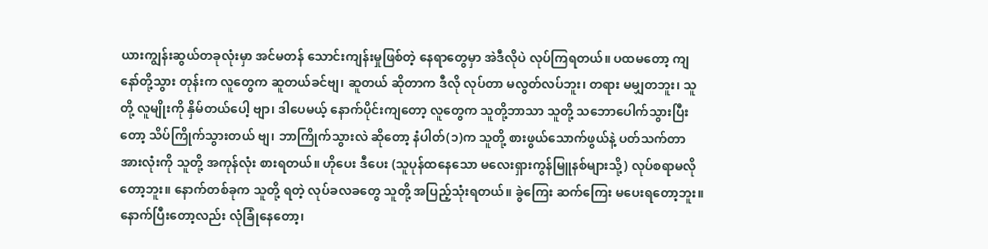ယားကျွန်းဆွယ်တခုလုံးမှာ အင်မတန် သောင်းကျန်းမှုဖြစ်တဲ့ နေရာတွေမှာ အဲဒီလိုပဲ လုပ်ကြရတယ်။ ပထမတော့ ကျနော်တို့သွား တုန်းက လူတွေက ဆူတယ်ခင်ဗျ၊ ဆူတယ် ဆိုတာက ဒီလို လုပ်တာ မလွတ်လပ်ဘူး၊ တရား မမျှတဘူး၊ သူတို့ လူမျိုးကို နှိမ်တယ်ပေါ့ ဗျာ၊ ဒါပေမယ့် နောက်ပိုင်းကျတော့ လူတွေက သူတို့ဘာသာ သူတို့ သဘောပေါက်သွားပြီးတော့ သိပ်ကြိုက်သွားတယ် ဗျ၊ ဘာကြိုက်သွားလဲ ဆိုတော့ နံပါတ်(၁)က သူတို့ စားဖွယ်သောက်ဖွယ်နဲ့ ပတ်သက်တာ အားလုံးကို သူတို့ အကုန်လုံး စားရတယ်။ ဟိုပေး ဒီပေး (သူပုန်ထနေသော မလေးရှားကွန်မြူနစ်များသို့) လုပ်စရာမလိုတော့ဘူး။ နောက်တစ်ခုက သူတို့ ရတဲ့ လုပ်ခလခတွေ သူတို့ အပြည့်သုံးရတယ်။ ခွဲကြေး ဆက်ကြေး မပေးရတော့ဘူး။ နောက်ပြီးတော့လည်း လုံခြုံနေတော့၊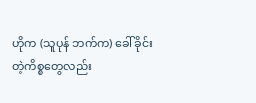ဟိုက (သူပုန် ဘက်က) ခေါ်ခိုင်းတဲ့ကိစ္စတွေလည်း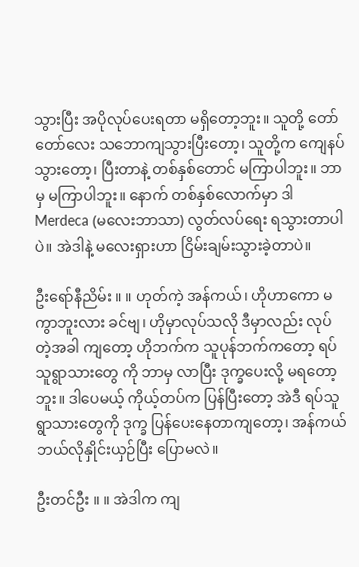သွားပြီး အပိုလုပ်ပေးရတာ မရှိတော့ဘူး။ သူတို့ တော်တော်လေး သဘောကျသွားပြီးတော့၊ သူတို့က ကျေနပ်သွားတော့၊ ပြီးတာနဲ့ တစ်နှစ်တောင် မကြာပါဘူး။ ဘာမှ မကြာပါဘူး။ နောက် တစ်နှစ်လောက်မှာ ဒါ Merdeca (မလေးဘာသာ) လွတ်လပ်ရေး ရသွားတာပါပဲ။ အဲဒါနဲ့ မလေးရှားဟာ ငြိမ်းချမ်းသွားခဲ့တာပဲ။

ဦးရော်နီညိမ်း ။ ။ ဟုတ်ကဲ့ အန်ကယ်၊ ဟိုဟာကော မကွာဘူးလား ခင်ဗျ၊ ဟိုမှာလုပ်သလို ဒီမှာလည်း လုပ်တဲ့အခါ ကျတော့ ဟိုဘက်က သူပုန်ဘက်ကတော့ ရပ်သူရွာသားတွေ ကို ဘာမှ လာပြီး ဒုက္ခပေးလို့ မရတော့ဘူး။ ဒါပေမယ့် ကိုယ့်တပ်က ပြန်ပြီးတော့ အဲဒီ ရပ်သူရွာသားတွေကို ဒုက္ခ ပြန်ပေးနေတာကျတော့၊ အန်ကယ် ဘယ်လိုနှိုင်းယှဉ်ပြီး ပြောမလဲ။

ဦးတင်ဦး ။ ။ အဲဒါက ကျ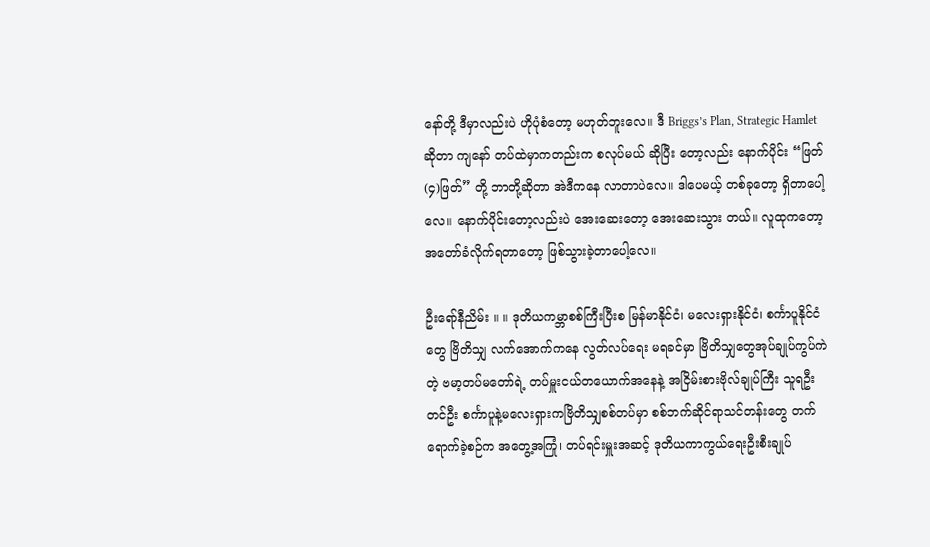နော်တို့ ဒီမှာလည်းပဲ ဟိုပုံစံတော့ မဟုတ်ဘူးလေ။ ဒီ Briggs’s Plan, Strategic Hamlet ဆိုတာ ကျနော် တပ်ထဲမှာကတည်းက စလုပ်မယ် ဆိုပြီး တော့လည်း နောက်ပိုင်း “ဖြတ်(၄)ဖြတ်” တို့ ဘာတို့ဆိုတာ အဲဒီကနေ လာတာပဲလေ။ ဒါပေမယ့် တစ်ခုတော့ ရှိတာပေါ့လေ။ နောက်ပိုင်းတော့လည်းပဲ အေးဆေးတော့ အေးဆေးသွား တယ်။ လူထုကတော့ အတော်ခံလိုက်ရတာတော့ ဖြစ်သွားခဲ့တာပေါ့လေ။

ဦးရော်နီညိမ်း ။ ။ ဒုတိယကမ္ဘာစစ်ကြီးပြီးစ မြန်မာနိုင်ငံ၊ မလေးရှားနိုင်ငံ၊ စင်္ကာပူနိုင်ငံတွေ ဗြိတိသျှ လက်အောက်ကနေ လွတ်လပ်ရေး မရခင်မှာ ဗြိတိသျှတွေအုပ်ချုပ်ကွပ်ကဲတဲ့ ဗမာ့တပ်မတော်ရဲ့ တပ်မှူးငယ်တယောက်အနေနဲ့ အငြိမ်းစားဗိုလ်ချုပ်ကြီး သူရဦးတင်ဦး စင်္ကာပူနဲ့မလေးရှားကဗြိတိသျှစစ်တပ်မှာ စစ်ဘက်ဆိုင်ရာသင်တန်းတွေ တက်ရောက်ခဲ့စဉ်က အတွေ့အကြုံ၊ တပ်ရင်းမှူးအဆင့် ဒုတိယကာကွယ်ရေးဦးစီးချုပ်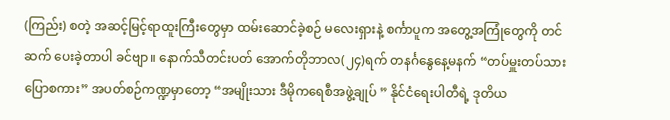(ကြည်း) စတဲ့ အဆင့်မြင့်ရာထူးကြီးတွေမှာ ထမ်းဆောင်ခဲ့စဉ် မလေးရှားနဲ့ စင်္ကာပူက အတွေ့အကြုံတွေကို တင်ဆက် ပေးခဲ့တာပါ ခင်ဗျာ။ နောက်သီတင်းပတ် အောက်တိုဘာလ(၂၄)ရက် တနင်္ဂနွေနေ့မနက် “တပ်မှူးတပ်သား ပြောစကား” အပတ်စဉ်ကဏ္ဍမှာတော့ “အမျိုးသား ဒီမိုကရေစီအဖွဲ့ချုပ် ” နိုင်ငံရေးပါတီရဲ့ ဒုတိယ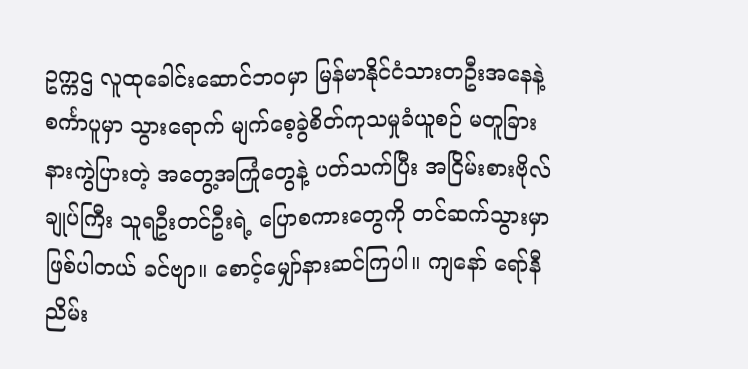ဥက္ကဌ လူထုခေါင်းဆောင်ဘဝမှာ မြန်မာနိုင်ငံသားတဦးအနေနဲ့ စင်္ကာပူမှာ သွားရောက် မျက်စေ့ခွဲစိတ်ကုသမှုခံယူစဉ် မတူခြားနားကွဲပြားတဲ့ အတွေ့အကြုံတွေနဲ့ ပတ်သက်ပြီး အငြိမ်းစားဗိုလ်ချုပ်ကြီး သူရဦးတင်ဦးရဲ့ ပြောစကားတွေကို တင်ဆက်သွားမှာ ဖြစ်ပါတယ် ခင်ဗျာ။ စောင့်မျှော်နားဆင်ကြပါ။ ကျနော် ရော်နီညိမ်း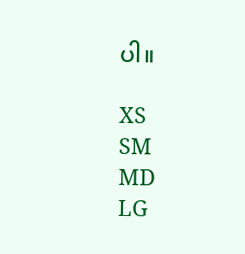ပါ။

XS
SM
MD
LG